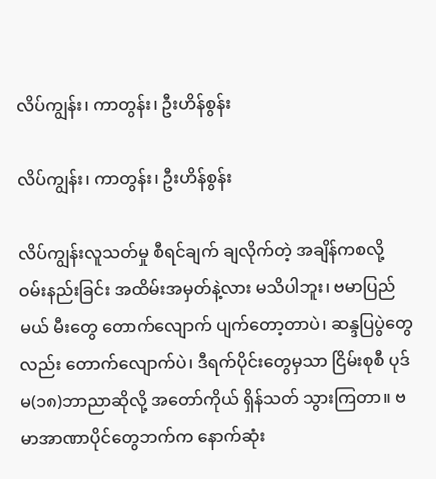လိပ်ကျွန်း၊ ကာတွန်း၊ ဦးဟိန်စွန်း

လိပ်ကျွန်း၊ ကာတွန်း၊ ဦးဟိန်စွန်း

လိပ်ကျွန်းလူသတ်မှု စီရင်ချက် ချလိုက်တဲ့ အချိန်ကစလို့ ဝမ်းနည်းခြင်း အထိမ်းအမှတ်နဲ့လား မသိပါဘူး၊ ဗမာပြည်မယ် မီးတွေ တောက်လျောက် ပျက်တော့တာပဲ၊ ဆန္ဒပြပွဲတွေလည်း တောက်လျောက်ပဲ၊ ဒီရက်ပိုင်းတွေမှသာ ငြိမ်းစုစီ ပုဒ်မ(၁၈)ဘာညာဆိုလို့ အတော်ကိုယ် ရှိန်သတ် သွားကြတာ။ ဗမာအာဏာပိုင်တွေဘက်က နောက်ဆုံး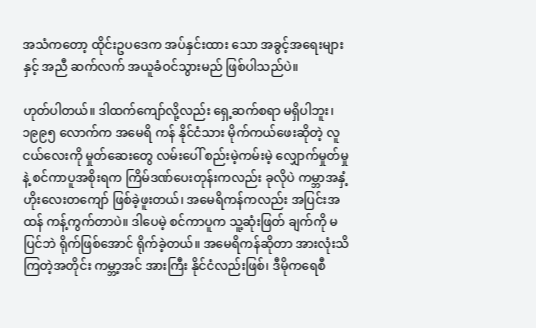အသံကတော့ ထိုင်းဥပဒေက အပ်နှင်းထား သော အခွင့်အရေးများနှင့် အညီ ဆက်လက် အယူခံဝင်သွားမည် ဖြစ်ပါသည်ပဲ။

ဟုတ်ပါတယ်။ ဒါထက်ကျော်လို့လည်း ရှေ့ဆက်စရာ မရှိပါဘူး၊ ၁၉၉၅ လောက်က အမေရိ ကန် နိုင်ငံသား မိုက်ကယ်ဖေးဆိုတဲ့ လူငယ်လေးကို မှုတ်ဆေးတွေ လမ်းပေါ် စည်းမဲ့ကမ်းမဲ့ လျှောက်မှုတ်မှုနဲ့ စင်ကာပူအစိုးရက ကြိမ်ဒဏ်ပေးတုန်းကလည်း ခုလိုပဲ ကမ္ဘာအနှံ့ ဟိုးလေးတကျော် ဖြစ်ခဲ့ဖူးတယ်၊ အမေရိကန်ကလည်း အပြင်းအထန် ကန့်ကွက်တာပဲ။ ဒါပေမဲ့ စင်ကာပူက သူ့ဆုံးဖြတ် ချက်ကို မပြင်ဘဲ ရိုက်ဖြစ်အောင် ရိုက်ခဲ့တယ်။ အမေရိကန်ဆိုတာ အားလုံးသိကြတဲ့အတိုင်း ကမ္ဘာ့အင် အားကြီး နိုင်ငံလည်းဖြစ်၊ ဒီမိုကရေစီ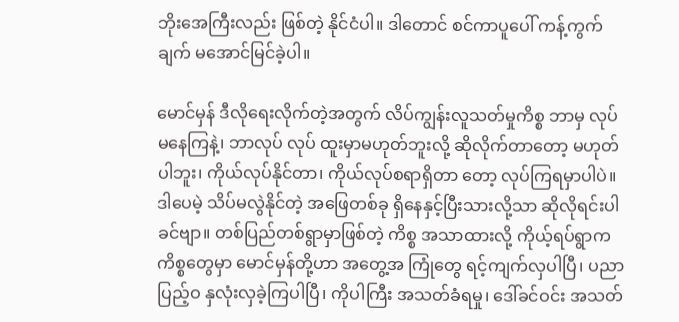ဘိုးအေကြီးလည်း ဖြစ်တဲ့ နိုင်ငံပါ။ ဒါတောင် စင်ကာပူပေါ် ကန့်ကွက်ချက် မအောင်မြင်ခဲ့ပါ။

မောင်မှန် ဒီလိုရေးလိုက်တဲ့အတွက် လိပ်ကျွန်းလူသတ်မှုကိစ္စ ဘာမှ လုပ်မနေကြနဲ့၊ ဘာလုပ် လုပ် ထူးမှာမဟုတ်ဘူးလို့ ဆိုလိုက်တာတော့ မဟုတ်ပါဘူး၊ ကိုယ်လုပ်နိုင်တာ၊ ကိုယ်လုပ်စရာရှိတာ တော့ လုပ်ကြရမှာပါပဲ။ ဒါပေမဲ့ သိပ်မလွဲနိုင်တဲ့ အဖြေတစ်ခု ရှိနေနှင့်ပြီးသားလို့သာ ဆိုလိုရင်းပါခင်ဗျာ။ တစ်ပြည်တစ်ရွာမှာဖြစ်တဲ့ ကိစ္စ အသာထားလို့ ကိုယ့်ရပ်ရွာက ကိစ္စတွေမှာ မောင်မှန်တို့ဟာ အတွေ့အ ကြုံတွေ ရင့်ကျက်လှပါပြီ၊ ပညာပြည့်ဝ နှလုံးလှခဲ့ကြပါပြီ၊ ကိုပါကြီး အသတ်ခံရမှု၊ ဒေါ်ခင်ဝင်း အသတ်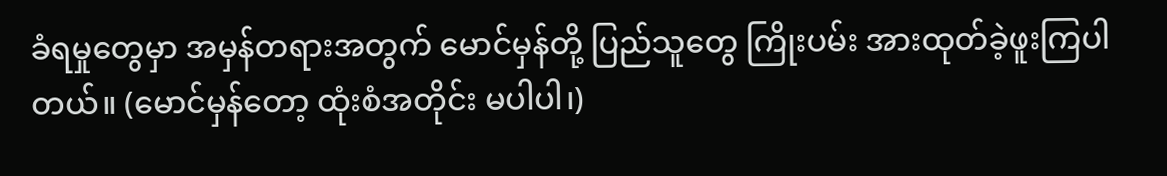ခံရမှုတွေမှာ အမှန်တရားအတွက် မောင်မှန်တို့ ပြည်သူတွေ ကြိုးပမ်း အားထုတ်ခဲ့ဖူးကြပါတယ်။ (မောင်မှန်တော့ ထုံးစံအတိုင်း မပါပါ၊)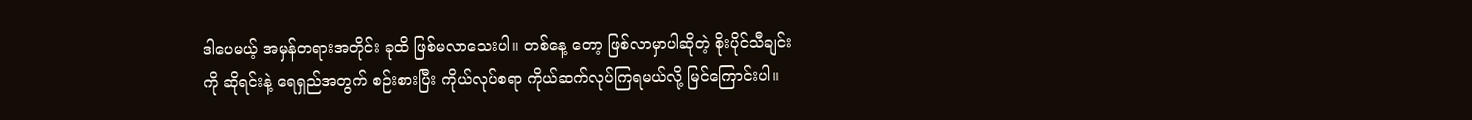ဒါပေမယ့် အမှန်တရားအတိုင်း ခုထိ ဖြစ်မလာသေးပါ။ တစ်နေ့ တော့ ဖြစ်လာမှာပါဆိုတဲ့ စိုးပိုင်သီချင်းကို ဆိုရင်းနဲ့ ရေရှည်အတွက် စဉ်းစားပြီး ကိုယ်လုပ်စရာ ကိုယ်ဆက်လုပ်ကြရမယ်လို့ မြင်ကြောင်းပါ။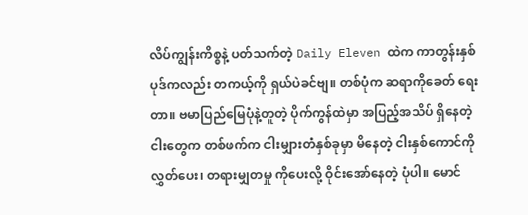လိပ်ကျွန်းကိစ္စနဲ့ ပတ်သက်တဲ့ Daily Eleven ထဲက ကာတွန်းနှစ်ပုဒ်ကလည်း တကယ့်ကို ရှယ်ပဲခင်ဗျ။ တစ်ပုံက ဆရာကိုခေတ် ရေးတာ။ ဗမာပြည်မြေပုံနဲ့တူတဲ့ ပိုက်ကွန်ထဲမှာ အပြည့်အသိပ် ရှိနေတဲ့ ငါးတွေက တစ်ဖက်က ငါးမျှားတံနှစ်ခုမှာ မိနေတဲ့ ငါးနှစ်ကောင်ကို လွှတ်ပေး၊ တရားမျှတမှု ကိုပေးလို့ ဝိုင်းအော်နေတဲ့ ပုံပါ။ မောင်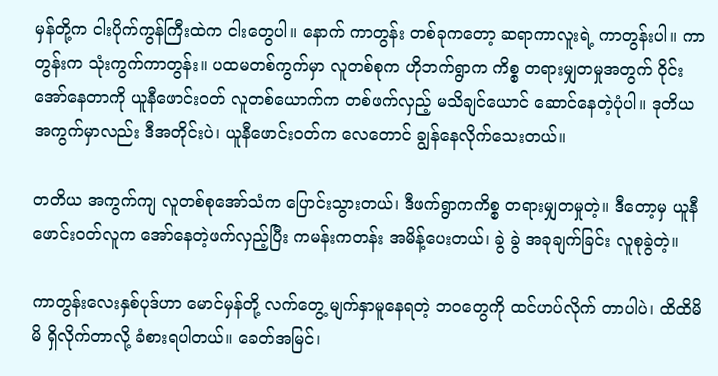မှန်တို့က ငါးပိုက်ကွန်ကြီးထဲက ငါးတွေပါ။ နောက် ကာတွန်း တစ်ခုကတော့ ဆရာကာလူးရဲ့ ကာတွန်းပါ။ ကာတွန်းက သုံးကွက်ကာတွန်း။ ပထမတစ်ကွက်မှာ လူတစ်စုက ဟိုဘက်ရွာက ကိစ္စ တရားမျှတမှုအတွက် ဝိုင်းအော်နေတာကို ယူနီဖောင်းဝတ် လူတစ်ယောက်က တစ်ဖက်လှည့် မသိချင်ယောင် ဆောင်နေတဲ့ပုံပါ။ ဒုတိယ အကွက်မှာလည်း ဒီအတိုင်းပဲ၊ ယူနီဖောင်းဝတ်က လေတောင် ချွန်နေလိုက်သေးတယ်။

တတိယ အကွက်ကျ လူတစ်စုအော်သံက ပြောင်းသွားတယ်၊ ဒီဖက်ရွာကကိစ္စ တရားမျှတမှုတဲ့။ ဒီတော့မှ ယူနီဖောင်းဝတ်လူက အော်နေတဲ့ဖက်လှည့်ပြီး ကမန်းကတန်း အမိန့်ပေးတယ်၊ ခွဲ ခွဲ အခုချက်ခြင်း လူစုခွဲတဲ့။

ကာတွန်းလေးနှစ်ပုဒ်ဟာ မောင်မှန်တို့ လက်တွေ့ မျက်နှာမူနေရတဲ့ ဘဝတွေကို ထင်ဟပ်လိုက် တာပါပဲ၊ ထိထိမိမိ ရှိလိုက်တာလို့ ခံစားရပါတယ်။ ခေတ်အမြင်၊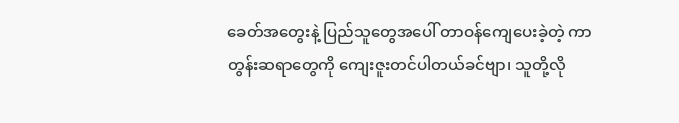ခေတ်အတွေးနဲ့ ပြည်သူတွေအပေါ် တာဝန်ကျေပေးခဲ့တဲ့ ကာတွန်းဆရာတွေကို ကျေးဇူးတင်ပါတယ်ခင်ဗျာ၊ သူတို့လို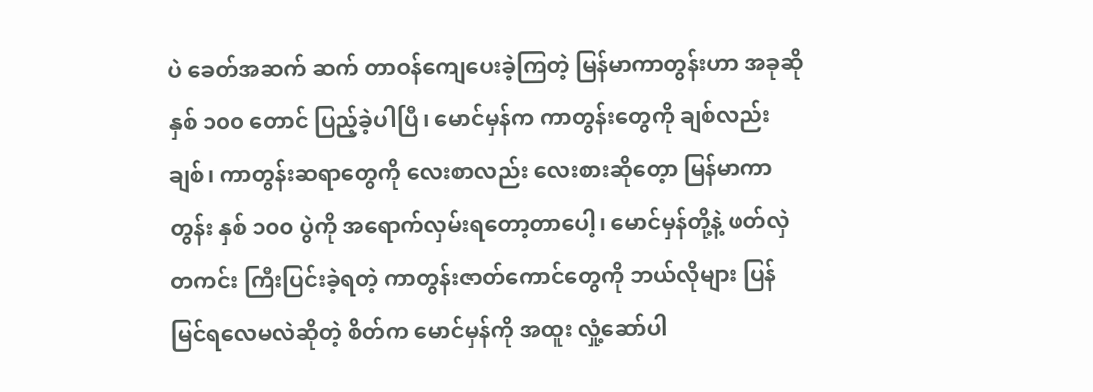ပဲ ခေတ်အဆက် ဆက် တာဝန်ကျေပေးခဲ့ကြတဲ့ မြန်မာကာတွန်းဟာ အခုဆို နှစ် ၁၀၀ တောင် ပြည့်ခဲ့ပါပြီ၊ မောင်မှန်က ကာတွန်းတွေကို ချစ်လည်းချစ်၊ ကာတွန်းဆရာတွေကို လေးစာလည်း လေးစားဆိုတေ့ာ မြန်မာကာ တွန်း နှစ် ၁၀၀ ပွဲကို အရောက်လှမ်းရတော့တာပေါ့၊ မောင်မှန်တို့နဲ့ ဖတ်လှဲတကင်း ကြီးပြင်းခဲ့ရတဲ့ ကာတွန်းဇာတ်ကောင်တွေကို ဘယ်လိုများ ပြန်မြင်ရလေမလဲဆိုတဲ့ စိတ်က မောင်မှန်ကို အထူး လှုံ့ဆော်ပါ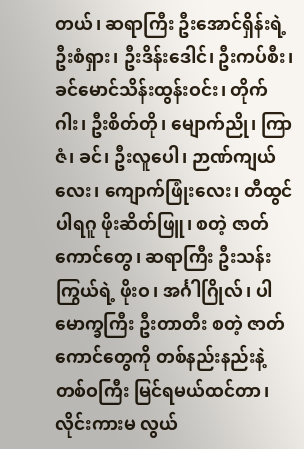တယ်၊ ဆရာကြီး ဦးအောင်ရှိန်းရဲ့ ဦးစံရှား၊ ဦးဒိန်းဒေါင်၊ ဦးကပ်စီး၊ ခင်မောင်သိန်းထွန်းဝင်း၊ တိုက်ဂါး၊ ဦးစိတ်တို၊ မျောက်ညို၊ ကြာဇံ၊ ခင်၊ ဦးလူပေါ၊ ဉာဏ်ကျယ်လေး၊ ကျောက်ဖြုံးလေး၊ တီထွင် ပါရဂူ ဖိုးဆိတ်ဖြူ၊ စတဲ့ ဇာတ်ကောင်တွေ၊ ဆရာကြီး ဦးသန်းကြွယ်ရဲ့ ဖိုးဝ၊ အင်္ဂါဂြိုလ်၊ ပါမောက္ခကြီး ဦးတာတီး စတဲ့ ဇာတ်ကောင်တွေကို တစ်နည်းနည်းနဲ့ တစ်ဝကြီး မြင်ရမယ်ထင်တာ၊ လိုင်းကားမ လွယ်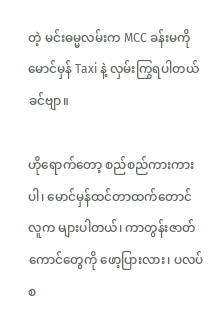တဲ့ မင်းဓမ္မလမ်းက MCC ခန်းမကို မောင်မှန် Taxi နဲ့ လှမ်းကြွရပါတယ်ခင်ဗျာ။

ဟိုရောက်တော့ စည်စည်ကားကားပါ၊ မောင်မှန်ထင်တာထက်တောင် လူက များပါတယ်၊ ကာတွန်းဇာတ်ကောင်တွေကို ဖော့ပြားလား၊ ပလပ်စ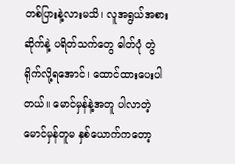တစ်ပြားနဲ့လားမသိ၊ လူအရွယ်အစား ဆိုက်နဲ့ ပရိတ်သက်တွေ ဓါတ်ပုံ တွဲရိုက်လို့ရအောင်၊ ထောင်ထားပေးပါတယ်။ မောင်မှန်နဲ့အတူ ပါလာတဲ့ မောင်မှန်တူမ နှစ်ယောက်ကတော့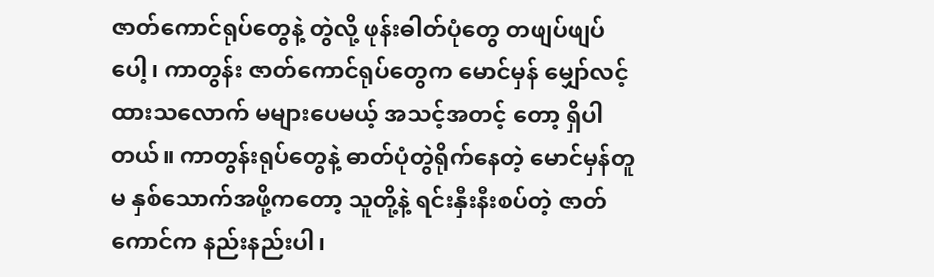ဇာတ်ကောင်ရုပ်တွေနဲ့ တွဲလို့ ဖုန်းဓါတ်ပုံတွေ တဖျပ်ဖျပ်ပေါ့၊ ကာတွန်း ဇာတ်ကောင်ရုပ်တွေက မောင်မှန် မျှော်လင့်ထားသလောက် မများပေမယ့် အသင့်အတင့် တော့ ရှိပါတယ်။ ကာတွန်းရုပ်တွေနဲ့ ဓာတ်ပုံတွဲရိုက်နေတဲ့ မောင်မှန်တူမ နှစ်သောက်အဖို့ကတော့ သူတို့နဲ့ ရင်းနှီးနီးစပ်တဲ့ ဇာတ်ကောင်က နည်းနည်းပါ၊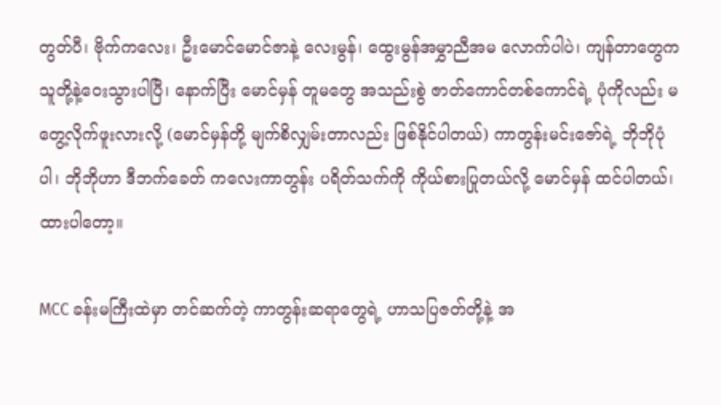တွတ်ပီ၊ ဗိုက်ကလေး၊ ဦးမောင်မောင်ဇာနဲ့ လေးမွန်၊ ထွေးမွန်အမွှာညီအမ လောက်ပါပဲ၊ ကျန်တာတွေက သူတို့နဲ့ဝေးသွားပါပြီ၊ နောက်ပြီး မောင်မှန် တူမတွေ အသည်းစွဲ ဇာတ်ကောင်တစ်ကောင်ရဲ့ ပုံကိုလည်း မတွေ့လိုက်ဖူးလားလို့ (မောင်မှန်တို့ မျက်စိလျှမ်းတာလည်း ဖြစ်နိုင်ပါတယ်) ကာတွန်းမင်းဇော်ရဲ့ ဘိုဘိုပုံပါ၊ ဘိုဘိုဟာ ဒီဘက်ခေတ် ကလေးကာတွန်း ပရိတ်သက်ကို ကိုယ်စားပြုတယ်လို့ မောင်မှန် ထင်ပါတယ်၊ ထားပါတော့။

MCC ခန်းမကြီးထဲမှာ တင်ဆက်တဲ့ ကာတွန်းဆရာတွေရဲ့ ဟာသပြဇတ်တို့နဲ့ အ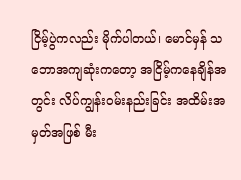ငြိမ့်ပွဲကလည်း မိုက်ပါတယ်၊ မောင်မှန် သဘောအကျဆုံးကတော့ အငြိမ့်ကနေချိန်အတွင်း လိပ်ကျွန်းဝမ်းနည်းခြင်း အထိမ်းအမှတ်အဖြစ် မီး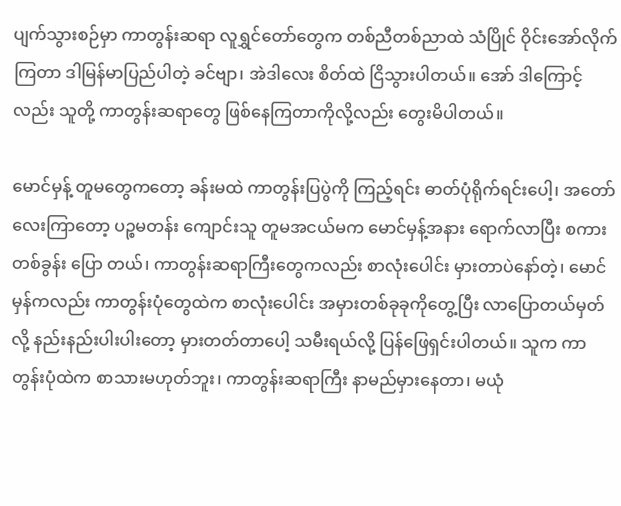ပျက်သွားစဉ်မှာ ကာတွန်းဆရာ လူရွှင်တော်တွေက တစ်ညီတစ်ညာထဲ သံပြိုင် ဝိုင်းအော်လိုက်ကြတာ ဒါမြန်မာပြည်ပါတဲ့ ခင်ဗျာ၊ အဲဒါလေး စိတ်ထဲ ငြိသွားပါတယ်။ အော် ဒါကြောင့်လည်း သူတို့ ကာတွန်းဆရာတွေ ဖြစ်နေကြတာကိုလို့လည်း တွေးမိပါတယ်။

မောင်မှန့် တူမတွေကတော့ ခန်းမထဲ ကာတွန်းပြပွဲကို ကြည့်ရင်း ဓာတ်ပုံရိုက်ရင်းပေါ့၊ အတော် လေးကြာတော့ ပဉ္စမတန်း ကျောင်းသူ တူမအငယ်မက မောင်မှန့်အနား ရောက်လာပြီး စကားတစ်ခွန်း ပြော တယ်၊ ကာတွန်းဆရာကြီးတွေကလည်း စာလုံးပေါင်း မှားတာပဲနော်တဲ့၊ မောင်မှန်ကလည်း ကာတွန်းပုံတွေထဲက စာလုံးပေါင်း အမှားတစ်ခုခုကိုတွေ့ပြီး လာပြောတယ်မှတ်လို့ နည်းနည်းပါးပါးတော့ မှားတတ်တာပေါ့ သမီးရယ်လို့ ပြန်ဖြေရှင်းပါတယ်။ သူက ကာတွန်းပုံထဲက စာသားမဟုတ်ဘူး၊ ကာတွန်းဆရာကြီး နာမည်မှားနေတာ၊ မယုံ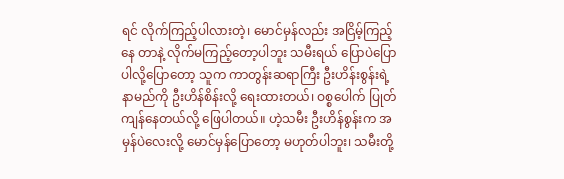ရင် လိုက်ကြည့်ပါလားတဲ့၊ မောင်မှန်လည်း အငြိမ့်ကြည့်နေ တာနဲ့ လိုက်မကြည့်တော့ပါဘူး သမီးရယ် ပြောပဲပြောပါလို့ပြောတော့ သူက ကာတွန်းဆရာကြီး ဦးဟိန်းစွန်းရဲ့ နာမည်ကို ဦးဟိန်စိန်းလို့ ရေးထားတယ်၊ ဝစ္စပေါက် ပြုတ်ကျန်နေတယ်လို့ ဖြေပါတယ်။ ဟဲ့သမီး ဦးဟိန်စွန်းက အမှန်ပဲလေးလို့ မောင်မှန်ပြောတော့ မဟုတ်ပါဘူး၊ သမီးတို့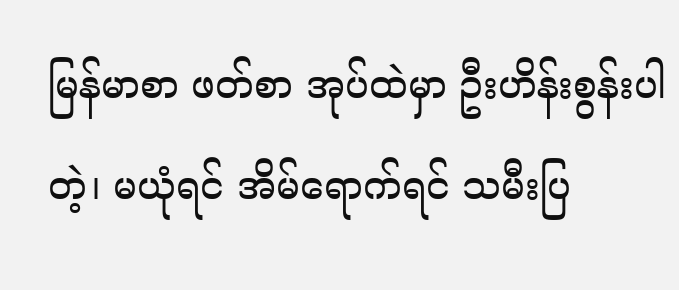မြန်မာစာ ဖတ်စာ အုပ်ထဲမှာ ဦးဟိန်းစွန်းပါတဲ့၊ မယုံရင် အိမ်ရောက်ရင် သမီးပြ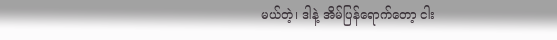မယ်တဲ့၊ ဒါနဲ့ အိမ်ပြန်ရောက်တော့ ငါး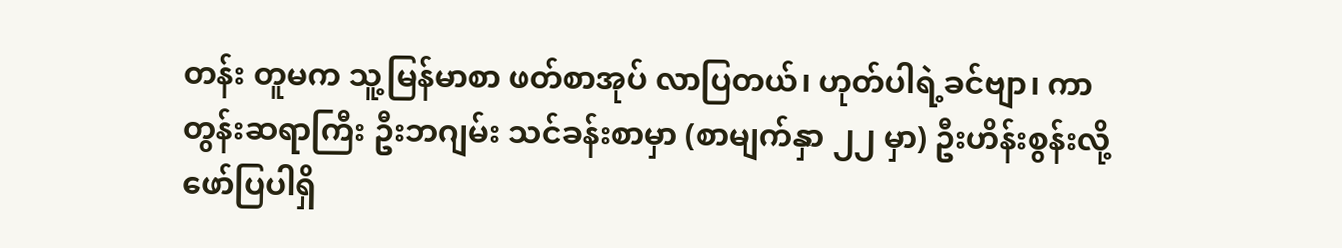တန်း တူမက သူ့မြန်မာစာ ဖတ်စာအုပ် လာပြတယ်၊ ဟုတ်ပါရဲ့ခင်ဗျာ၊ ကာတွန်းဆရာကြီး ဦးဘဂျမ်း သင်ခန်းစာမှာ (စာမျက်နှာ ၂၂ မှာ) ဦးဟိန်းစွန်းလို့ ဖော်ပြပါရှိ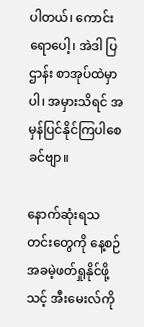ပါတယ်၊ ကောင်းရောပေါ့၊ အဲဒါ ပြဌာန်း စာအုပ်ထဲမှာပါ၊ အမှားသိရင် အမှန်ပြင်နိုင်ကြပါစေခင်ဗျာ။

နောက်ဆုံးရသတင်းတွေကို နေ့စဉ် အခမဲ့ဖတ်ရှုနိုင်ဖို့ သင့် အီးမေးလ်ကို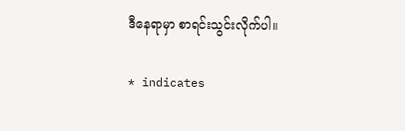ဒီနေရာမှာ စာရင်းသွင်းလိုက်ပါ။

* indicates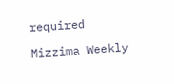required

Mizzima Weekly